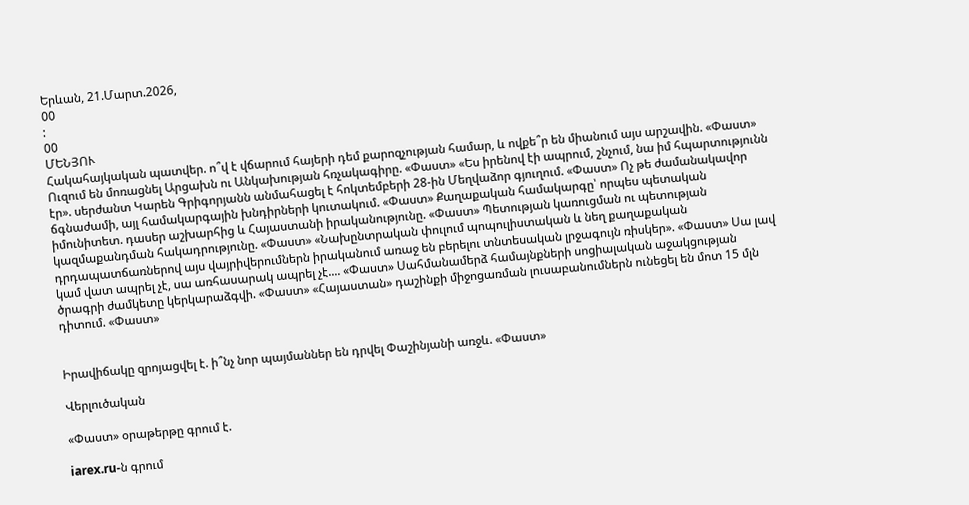Երևան, 21.Մարտ.2026,
00
:
00
ՄԵՆՅՈՒ
Հակահայկական պատվեր. ո՞վ է վճարում հայերի դեմ քարոզչության համար, և ովքե՞ր են միանում այս արշավին. «Փաստ» Ուզում են մոռացնել Արցախն ու Անկախության հռչակագիրը. «Փաստ» «Ես իրենով էի ապրում, շնչում, նա իմ հպարտությունն էր». սերժանտ Կարեն Գրիգորյանն անմահացել է հոկտեմբերի 28-ին Մեղվաձոր գյուղում. «Փաստ» Ոչ թե ժամանակավոր ճգնաժամի, այլ համակարգային խնդիրների կուտակում. «Փաստ» Քաղաքական համակարգը՝ որպես պետական իմունիտետ. դասեր աշխարհից և Հայաստանի իրականությունը. «Փաստ» Պետության կառուցման ու պետության կազմաքանդման հակադրությունը. «Փաստ» «Նախընտրական փուլում պոպուլիստական և նեղ քաղաքական դրդապատճառներով այս վայրիվերումներն իրականում առաջ են բերելու տնտեսական լրջագույն ռիսկեր». «Փաստ» Սա լավ կամ վատ ապրել չէ, սա առհասարակ ապրել չէ.... «Փաստ» Սահմանամերձ համայնքների սոցիալական աջակցության ծրագրի ժամկետը կերկարաձգվի. «Փաստ» «Հայաստան» դաշինքի միջոցառման լուսաբանումներն ունեցել են մոտ 15 մլն դիտում. «Փաստ»


Իրավիճակը զրոյացվել է. ի՞նչ նոր պայմաններ են դրվել Փաշինյանի առջև. «Փաստ»

Վերլուծական

«Փաստ» օրաթերթը գրում է.

iarex.ru-ն գրում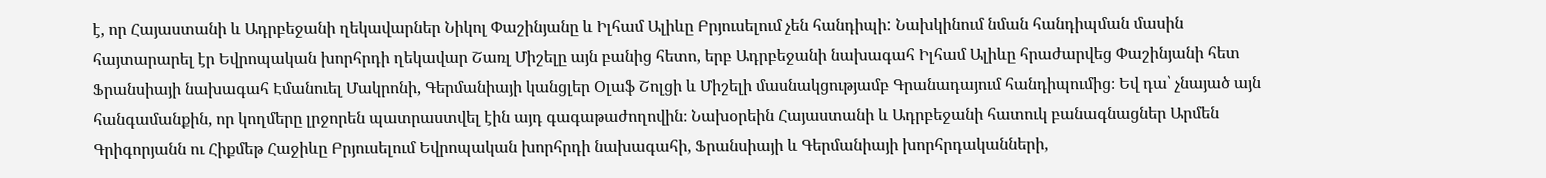է, որ Հայաստանի և Ադրբեջանի ղեկավարներ Նիկոլ Փաշինյանը և Իլհամ Ալիևը Բրյուսելում չեն հանդիպի: Նախկինում նման հանդիպման մասին հայտարարել էր Եվրոպական խորհրդի ղեկավար Շառլ Միշելը այն բանից հետո, երբ Ադրբեջանի նախագահ Իլհամ Ալիևը հրաժարվեց Փաշինյանի հետ Ֆրանսիայի նախագահ Էմանուել Մակրոնի, Գերմանիայի կանցլեր Օլաֆ Շոլցի և Միշելի մասնակցությամբ Գրանադայում հանդիպումից։ Եվ դա՝ չնայած այն հանգամանքին, որ կողմերը լրջորեն պատրաստվել էին այդ գագաթաժողովին։ Նախօրեին Հայաստանի և Ադրբեջանի հատուկ բանագնացներ Արմեն Գրիգորյանն ու Հիքմեթ Հաջիևը Բրյուսելում Եվրոպական խորհրդի նախագահի, Ֆրանսիայի և Գերմանիայի խորհրդականների,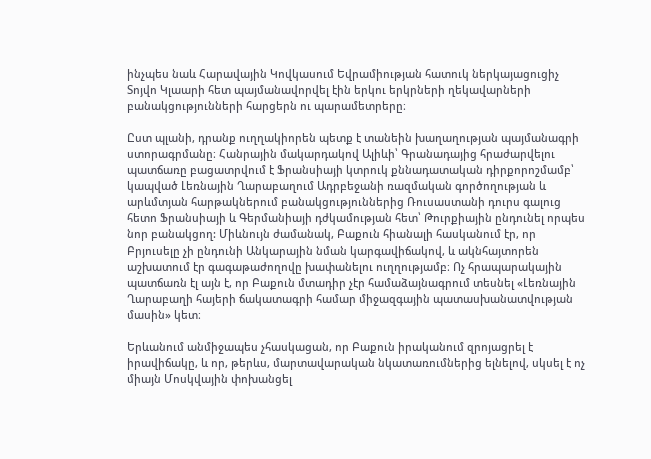ինչպես նաև Հարավային Կովկասում Եվրամիության հատուկ ներկայացուցիչ Տոյվո Կլաարի հետ պայմանավորվել էին երկու երկրների ղեկավարների բանակցությունների հարցերն ու պարամետրերը։

Ըստ պլանի, դրանք ուղղակիորեն պետք է տանեին խաղաղության պայմանագրի ստորագրմանը։ Հանրային մակարդակով Ալիևի՝ Գրանադայից հրաժարվելու պատճառը բացատրվում է Ֆրանսիայի կտրուկ քննադատական դիրքորոշմամբ՝ կապված Լեռնային Ղարաբաղում Ադրբեջանի ռազմական գործողության և արևմտյան հարթակներում բանակցություններից Ռուսաստանի դուրս գալուց հետո Ֆրանսիայի և Գերմանիայի դժկամության հետ՝ Թուրքիային ընդունել որպես նոր բանակցող: Միևնույն ժամանակ, Բաքուն հիանալի հասկանում էր, որ Բրյուսելը չի ընդունի Անկարային նման կարգավիճակով, և ակնհայտորեն աշխատում էր գագաթաժողովը խափանելու ուղղությամբ։ Ոչ հրապարակային պատճառն էլ այն է, որ Բաքուն մտադիր չէր համաձայնագրում տեսնել «Լեռնային Ղարաբաղի հայերի ճակատագրի համար միջազգային պատասխանատվության մասին» կետ։

Երևանում անմիջապես չհասկացան, որ Բաքուն իրականում զրոյացրել է իրավիճակը, և որ, թերևս, մարտավարական նկատառումներից ելնելով, սկսել է ոչ միայն Մոսկվային փոխանցել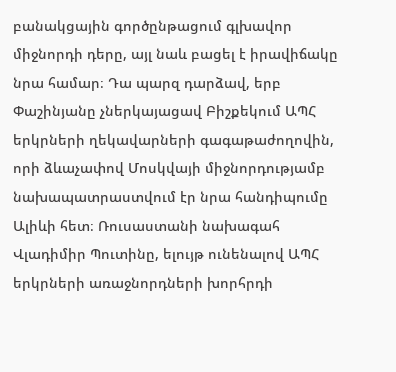բանակցային գործընթացում գլխավոր միջնորդի դերը, այլ նաև բացել է իրավիճակը նրա համար։ Դա պարզ դարձավ, երբ Փաշինյանը չներկայացավ Բիշքեկում ԱՊՀ երկրների ղեկավարների գագաթաժողովին, որի ձևաչափով Մոսկվայի միջնորդությամբ նախապատրաստվում էր նրա հանդիպումը Ալիևի հետ։ Ռուսաստանի նախագահ Վլադիմիր Պուտինը, ելույթ ունենալով ԱՊՀ երկրների առաջնորդների խորհրդի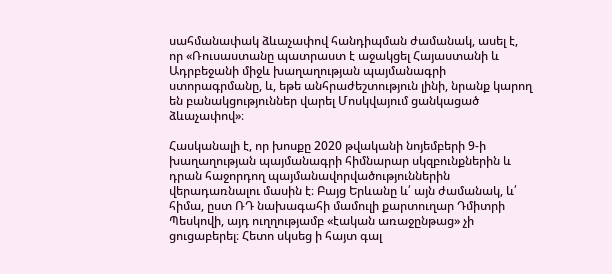սահմանափակ ձևաչափով հանդիպման ժամանակ, ասել է, որ «Ռուսաստանը պատրաստ է աջակցել Հայաստանի և Ադրբեջանի միջև խաղաղության պայմանագրի ստորագրմանը, և, եթե անհրաժեշտություն լինի, նրանք կարող են բանակցություններ վարել Մոսկվայում ցանկացած ձևաչափով»։

Հասկանալի է, որ խոսքը 2020 թվականի նոյեմբերի 9-ի խաղաղության պայմանագրի հիմնարար սկզբունքներին և դրան հաջորդող պայմանավորվածություններին վերադառնալու մասին է։ Բայց Երևանը և՛ այն ժամանակ, և՛ հիմա, ըստ ՌԴ նախագահի մամուլի քարտուղար Դմիտրի Պեսկովի, այդ ուղղությամբ «էական առաջընթաց» չի ցուցաբերել։ Հետո սկսեց ի հայտ գալ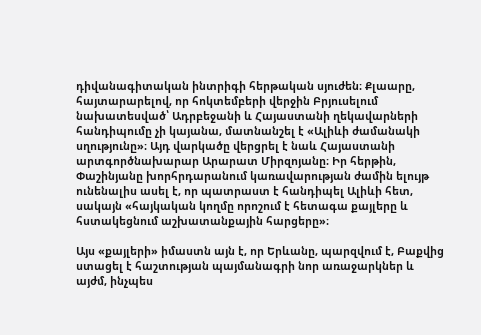դիվանագիտական ինտրիգի հերթական սյուժեն։ Քլաարը, հայտարարելով, որ հոկտեմբերի վերջին Բրյուսելում նախատեսված՝ Ադրբեջանի և Հայաստանի ղեկավարների հանդիպումը չի կայանա, մատնանշել է «Ալիևի ժամանակի սղությունը»։ Այդ վարկածը վերցրել է նաև Հայաստանի արտգործնախարար Արարատ Միրզոյանը։ Իր հերթին, Փաշինյանը խորհրդարանում կառավարության ժամին ելույթ ունենալիս ասել է, որ պատրաստ է հանդիպել Ալիևի հետ, սակայն «հայկական կողմը որոշում է հետագա քայլերը և հստակեցնում աշխատանքային հարցերը»։

Այս «քայլերի» իմաստն այն է, որ Երևանը, պարզվում է, Բաքվից ստացել է հաշտության պայմանագրի նոր առաջարկներ և այժմ, ինչպես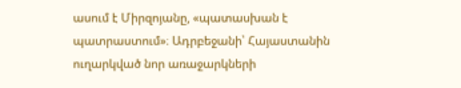ասում է Միրզոյանը, «պատասխան է պատրաստում»։ Ադրբեջանի՝ Հայաստանին ուղարկված նոր առաջարկների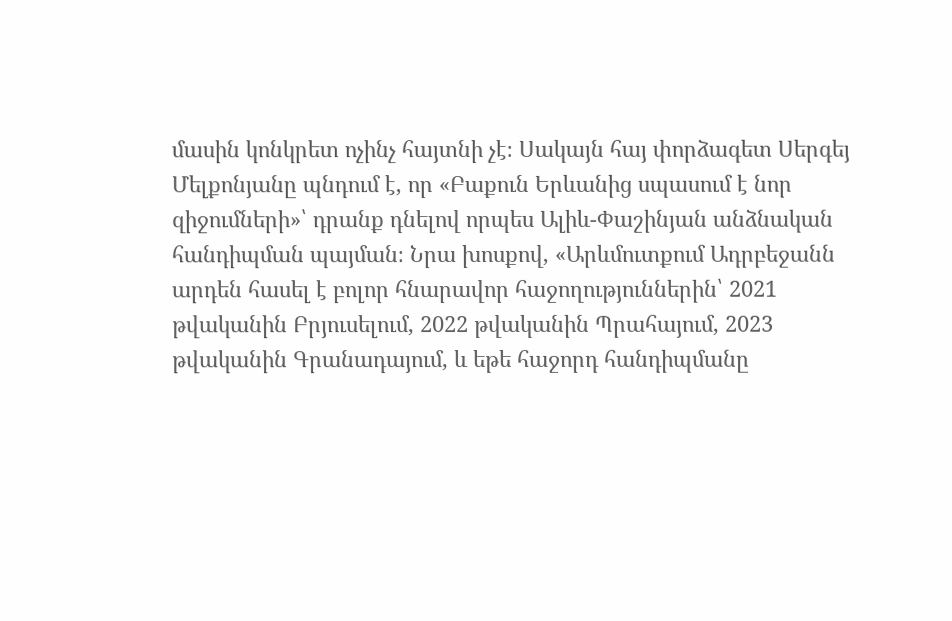մասին կոնկրետ ոչինչ հայտնի չէ։ Սակայն հայ փորձագետ Սերգեյ Մելքոնյանը պնդում է, որ «Բաքուն Երևանից սպասում է նոր զիջումների»՝ դրանք դնելով որպես Ալիև-Փաշինյան անձնական հանդիպման պայման։ Նրա խոսքով, «Արևմուտքում Ադրբեջանն արդեն հասել է բոլոր հնարավոր հաջողություններին՝ 2021 թվականին Բրյուսելում, 2022 թվականին Պրահայում, 2023 թվականին Գրանադայում, և եթե հաջորդ հանդիպմանը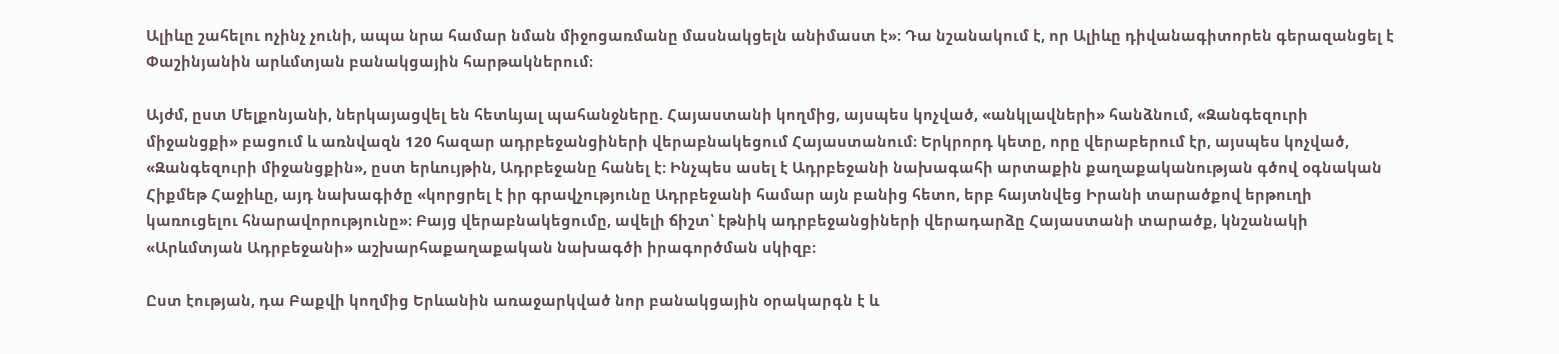Ալիևը շահելու ոչինչ չունի, ապա նրա համար նման միջոցառմանը մասնակցելն անիմաստ է»։ Դա նշանակում է, որ Ալիևը դիվանագիտորեն գերազանցել է Փաշինյանին արևմտյան բանակցային հարթակներում։

Այժմ, ըստ Մելքոնյանի, ներկայացվել են հետևյալ պահանջները. Հայաստանի կողմից, այսպես կոչված, «անկլավների» հանձնում, «Զանգեզուրի միջանցքի» բացում և առնվազն 120 հազար ադրբեջանցիների վերաբնակեցում Հայաստանում։ Երկրորդ կետը, որը վերաբերում էր, այսպես կոչված, «Զանգեզուրի միջանցքին», ըստ երևույթին, Ադրբեջանը հանել է: Ինչպես ասել է Ադրբեջանի նախագահի արտաքին քաղաքականության գծով օգնական Հիքմեթ Հաջիևը, այդ նախագիծը «կորցրել է իր գրավչությունը Ադրբեջանի համար այն բանից հետո, երբ հայտնվեց Իրանի տարածքով երթուղի կառուցելու հնարավորությունը»։ Բայց վերաբնակեցումը, ավելի ճիշտ՝ էթնիկ ադրբեջանցիների վերադարձը Հայաստանի տարածք, կնշանակի «Արևմտյան Ադրբեջանի» աշխարհաքաղաքական նախագծի իրագործման սկիզբ։

Ըստ էության, դա Բաքվի կողմից Երևանին առաջարկված նոր բանակցային օրակարգն է և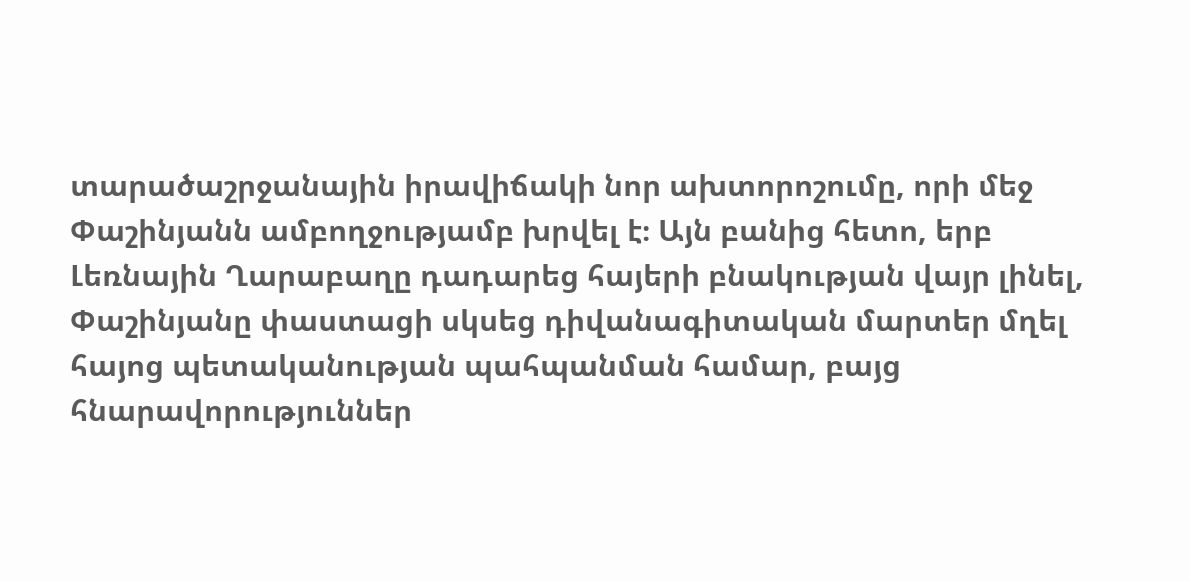տարածաշրջանային իրավիճակի նոր ախտորոշումը, որի մեջ Փաշինյանն ամբողջությամբ խրվել է։ Այն բանից հետո, երբ Լեռնային Ղարաբաղը դադարեց հայերի բնակության վայր լինել, Փաշինյանը փաստացի սկսեց դիվանագիտական մարտեր մղել հայոց պետականության պահպանման համար, բայց հնարավորություններ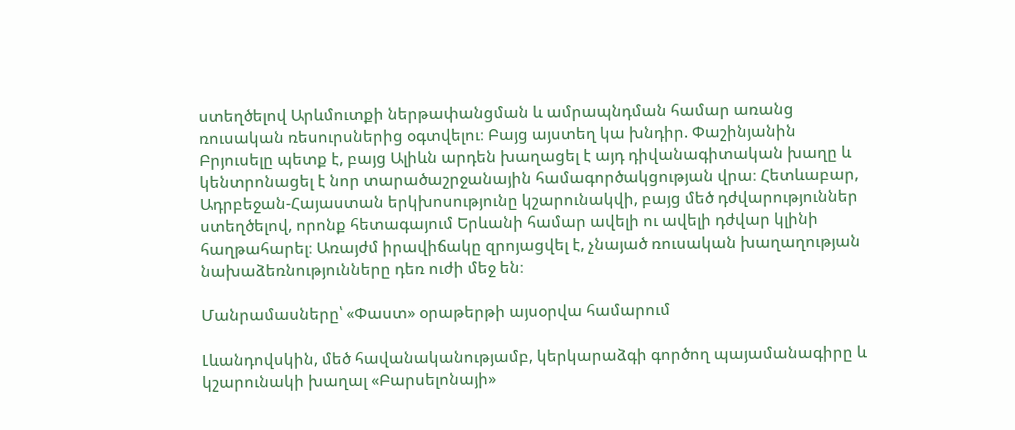ստեղծելով Արևմուտքի ներթափանցման և ամրապնդման համար առանց ռուսական ռեսուրսներից օգտվելու։ Բայց այստեղ կա խնդիր. Փաշինյանին Բրյուսելը պետք է, բայց Ալիևն արդեն խաղացել է այդ դիվանագիտական խաղը և կենտրոնացել է նոր տարածաշրջանային համագործակցության վրա։ Հետևաբար, Ադրբեջան-Հայաստան երկխոսությունը կշարունակվի, բայց մեծ դժվարություններ ստեղծելով, որոնք հետագայում Երևանի համար ավելի ու ավելի դժվար կլինի հաղթահարել։ Առայժմ իրավիճակը զրոյացվել է, չնայած ռուսական խաղաղության նախաձեռնությունները դեռ ուժի մեջ են։

Մանրամասները՝ «Փաստ» օրաթերթի այսօրվա համարում

Լևանդովսկին, մեծ հավանականությամբ, կերկարաձգի գործող պայամանագիրը և կշարունակի խաղալ «Բարսելոնայի»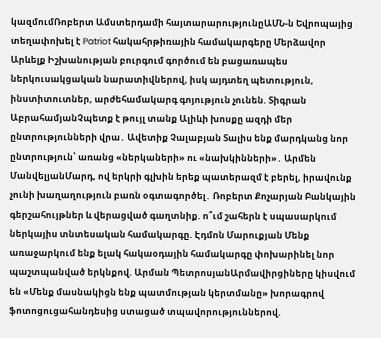կազմումՌոբերտ Ամստերդամի հայտարարությունըԱՄՆ-ն Եվրոպայից տեղափոխել է Patriot հակահրթիռային համակարգերը Մերձավոր Արևելք Իշխանության բուրգում գործում են բացառապես ներկուսակցական նարատիվներով, իսկ այդտեղ պետություն, ինստիտուտներ, արժեհամակարգ գոյություն չունեն. Տիգրան ԱբրահամյանՉպետք է թույլ տանք Ալիևի խոսքը ազդի մեր ընտրությունների վրա․ Ավետիք Չալաբյան Տալիս ենք մարդկանց նոր ընտրություն՝ առանց «ներկաների» ու «նախկինների»․ Արմեն ՄանվելյանՄարդ, ով երկրի գլխին երեք պատերազմ է բերել, իրավունք չունի խաղաղություն բառն օգտագործել․ Ռոբերտ Քոչարյան Բանկային գերշահույթներ և վերացված գաղտնիք. ո՞ւմ շահերն է սպասարկում ներկայիս տնտեսական համակարգը. Էդմոն Մարուքյան Մենք առաջարկում ենք ելակ հակաօդային համակարգը փոխարինել նոր պաշտպանված երկնքով. Արման ՊետրոսյանԱրմավիրցիները կիսվում են «Մենք մասնակիցն ենք պատմության կերտմանը» խորագրով ֆոտոցուցահանդեսից ստացած տպավորություններով.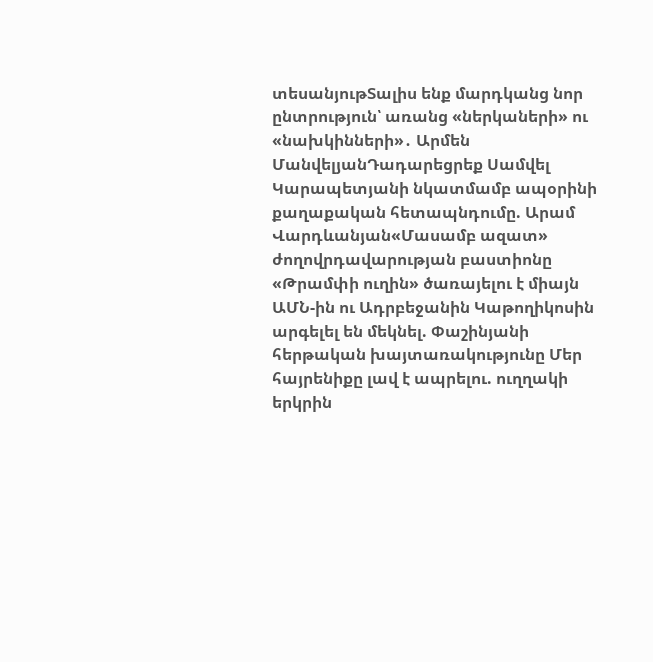տեսանյութՏալիս ենք մարդկանց նոր ընտրություն՝ առանց «ներկաների» ու «նախկինների»․ Արմեն ՄանվելյանԴադարեցրեք Սամվել Կարապետյանի նկատմամբ ապօրինի քաղաքական հետապնդումը. Արամ Վարդևանյան«Մասամբ ազատ» ժողովրդավարության բաստիոնը «Թրամփի ուղին» ծառայելու է միայն ԱՄՆ-ին ու Ադրբեջանին Կաթողիկոսին արգելել են մեկնել. Փաշինյանի հերթական խայտառակությունը Մեր հայրենիքը լավ է ապրելու. ուղղակի երկրին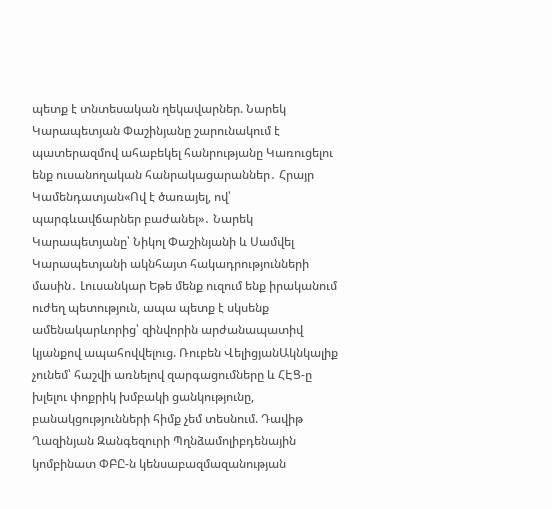պետք է տնտեսական ղեկավարներ. Նարեկ Կարապետյան Փաշինյանը շարունակում է պատերազմով ահաբեկել հանրությանը Կառուցելու ենք ուսանողական հանրակացարաններ․ Հրայր Կամենդատյան«Ով է ծառայել, ով՝ պարգևավճարներ բաժանել»․ Նարեկ Կարապետյանը՝ Նիկոլ Փաշինյանի և Սամվել Կարապետյանի ակնհայտ հակադրությունների մասին․ Լուսանկար Եթե մենք ուզում ենք իրականում ուժեղ պետություն, ապա պետք է սկսենք ամենակարևորից՝ զինվորին արժանապատիվ կյանքով ապահովվելուց. Ռուբեն ՎելիցյանԱկնկալիք չունեմ՝ հաշվի առնելով զարգացումները և ՀԷՑ-ը խլելու փոքրիկ խմբակի ցանկությունը, բանակցությունների հիմք չեմ տեսնում. Դավիթ Ղազինյան Զանգեզուրի Պղնձամոլիբդենային կոմբինատ ՓԲԸ-ն կենսաբազմազանության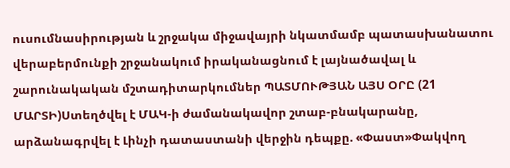ուսումնասիրության և շրջակա միջավայրի նկատմամբ պատասխանատու վերաբերմունքի շրջանակում իրականացնում է լայնածավալ և շարունակական մշտադիտարկումներ ՊԱՏՄՈՒԹՅԱՆ ԱՅՍ ՕՐԸ (21 ՄԱՐՏԻ)Ստեղծվել է ՄԱԿ-ի ժամանակավոր շտաբ-բնակարանը, արձանագրվել է Լինչի դատաստանի վերջին դեպքը. «Փաստ»Փակվող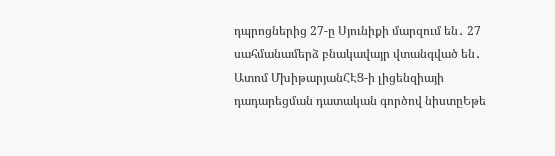դպրոցներից 27-ը Սյունիքի մարզում են․ 27 սահմանամերձ բնակավայր վտանգված են․ Ատոմ ՄխիթարյանՀԷՑ-ի լիցենզիայի դադարեցման դատական գործով նիստըԵթե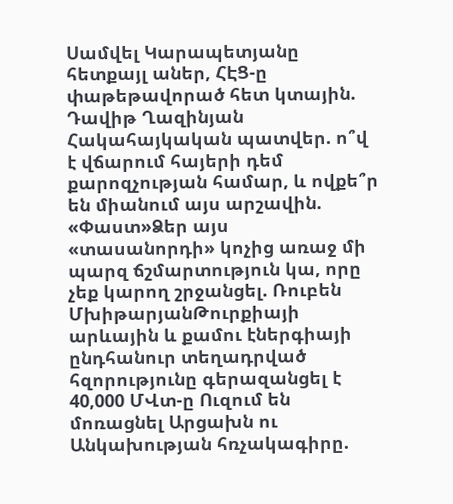Սամվել Կարապետյանը հետքայլ աներ, ՀԷՑ-ը փաթեթավորած հետ կտային. Դավիթ Ղազինյան Հակահայկական պատվեր. ո՞վ է վճարում հայերի դեմ քարոզչության համար, և ովքե՞ր են միանում այս արշավին. «Փաստ»Ձեր այս «տասանորդի» կոչից առաջ մի պարզ ճշմարտություն կա, որը չեք կարող շրջանցել. Ռուբեն ՄխիթարյանԹուրքիայի արևային և քամու էներգիայի ընդհանուր տեղադրված հզորությունը գերազանցել է 40,000 ՄՎտ-ը Ուզում են մոռացնել Արցախն ու Անկախության հռչակագիրը.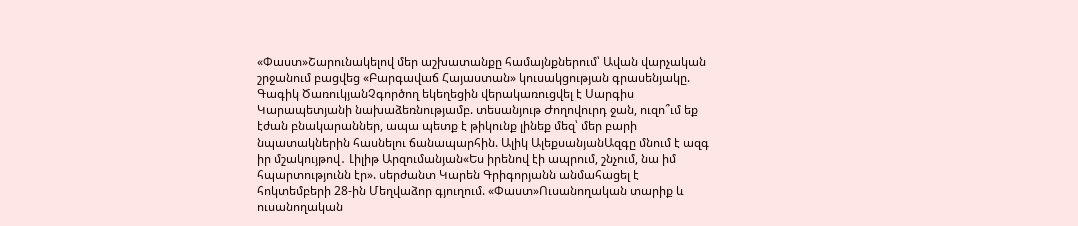«Փաստ»Շարունակելով մեր աշխատանքը համայնքներում՝ Ավան վարչական շրջանում բացվեց «Բարգավաճ Հայաստան» կուսակցության գրասենյակը. Գագիկ ԾառուկյանՉգործող եկեղեցին վերակառուցվել է Սարգիս Կարապետյանի նախաձեռնությամբ. տեսանյութ Ժողովուրդ ջան, ուզո՞ւմ եք էժան բնակարաններ, ապա պետք է թիկունք լինեք մեզ՝ մեր բարի նպատակներին հասնելու ճանապարհին. Ալիկ ԱլեքսանյանԱզգը մնում է ազգ իր մշակույթով․ Լիլիթ Արզումանյան«Ես իրենով էի ապրում, շնչում, նա իմ հպարտությունն էր». սերժանտ Կարեն Գրիգորյանն անմահացել է հոկտեմբերի 28-ին Մեղվաձոր գյուղում. «Փաստ»Ուսանողական տարիք և ուսանողական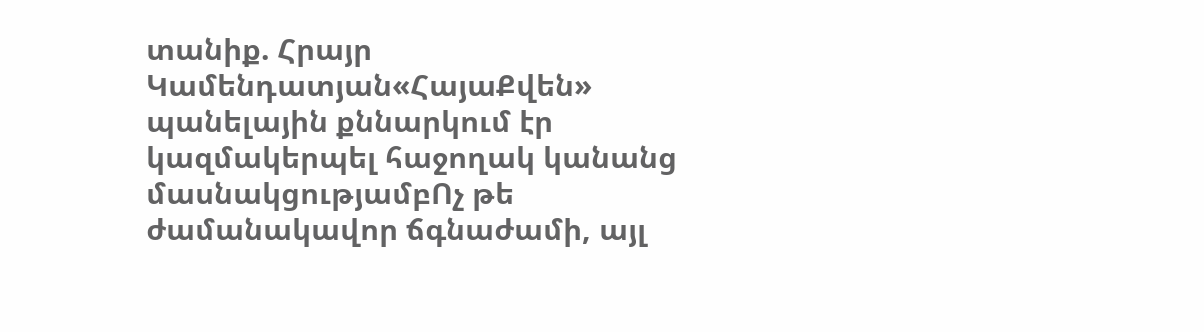տանիք. Հրայր Կամենդատյան«ՀայաՔվեն» պանելային քննարկում էր կազմակերպել հաջողակ կանանց մասնակցությամբՈչ թե ժամանակավոր ճգնաժամի, այլ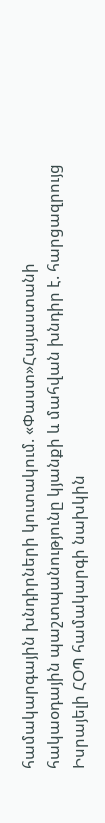համակարգային խնդիրների կուտակում. «Փաստ»Հայաստանի հակաօդային պաշտպանությունը կյանքի և մահվան խնդիր է. հարցազրույց Իսրայելի ՀՕՊ համակարգի նախկին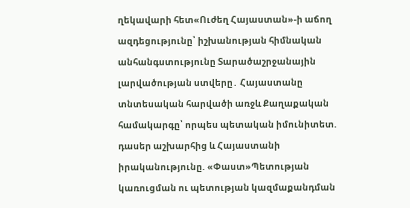ղեկավարի հետ«Ուժեղ Հայաստան»-ի աճող ազդեցությունը՝ իշխանության հիմնական անհանգստությունը Տարածաշրջանային լարվածության ստվերը․ Հայաստանը տնտեսական հարվածի առջև Քաղաքական համակարգը՝ որպես պետական իմունիտետ. դասեր աշխարհից և Հայաստանի իրականությունը. «Փաստ»Պետության կառուցման ու պետության կազմաքանդման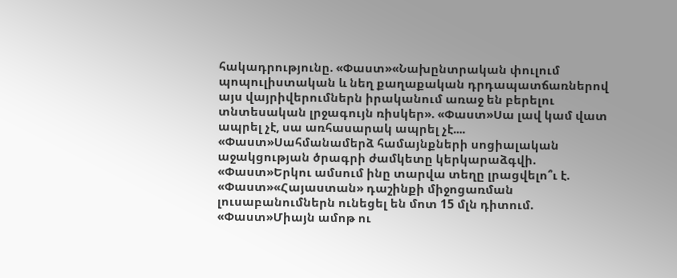հակադրությունը. «Փաստ»«Նախընտրական փուլում պոպուլիստական և նեղ քաղաքական դրդապատճառներով այս վայրիվերումներն իրականում առաջ են բերելու տնտեսական լրջագույն ռիսկեր». «Փաստ»Սա լավ կամ վատ ապրել չէ, սա առհասարակ ապրել չէ.... «Փաստ»Սահմանամերձ համայնքների սոցիալական աջակցության ծրագրի ժամկետը կերկարաձգվի. «Փաստ»Երկու ամսում ինը տարվա տեղը լրացվելո՞ւ է. «Փաստ»«Հայաստան» դաշինքի միջոցառման լուսաբանումներն ունեցել են մոտ 15 մլն դիտում. «Փաստ»Միայն ամոթ ու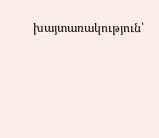խայտառակություն՝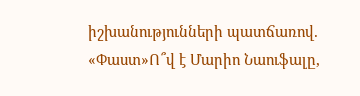իշխանությունների պատճառով. «Փաստ»Ո՞վ է Մարիո Նաուֆալը,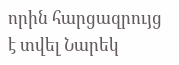որին հարցազրույց է տվել Նարեկ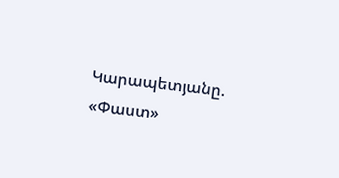Կարապետյանը. «Փաստ»